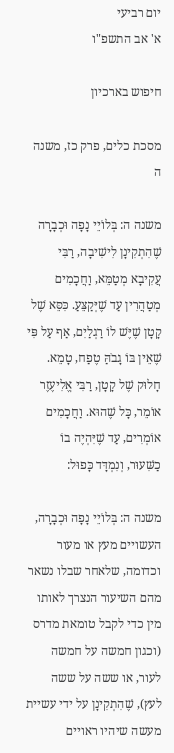יום רביעי
א' אב התשפ"ו

חיפוש בארכיון

מסכת כלים, פרק כז, משנה ה

משנה ה: בְּלוֹיֵי נָפָה וּכְבָרָה שֶׁהִתְקִינָן לִישִׁיבָה, רַבִּי עֲקִיבָא מְטַמֵּא, וַחֲכָמִים מְטַהֲרִין עַד שֶׁיְּקַצֵּעַ. כִּסֵּא שֶׁל קָטָן שֶׁיֶּשׁ לוֹ רַגְלַיִם, אַף עַל פִּי שֶׁאֵין בּוֹ גָבֹהַּ טֶפַח, טָמֵא. חָלוּק שֶׁל קָטָן, רַבִּי אֱלִיעֶזֶר אוֹמֵר, כָּל שֶׁהוּא. וַחֲכָמִים אוֹמְרִים, עַד שֶׁיִּהְיֶה בוֹ כַשִּׁעוּר, וְנִמְדָּד כָּפוּל:

משנה ה: בְּלוֹיֵי נָפָה וּכְבָרָה, העשויים מעץ או מעור וכדומה, שלאחר שבלו נשאר מהם השיעור הנצרך לאותו מין כדי לקבל טומאת מדרס (וכגון חמשה על חמשה לעור, או ששה על ששה לעץ), שֶׁהִתְקִינָן על ידי עשיית מעשה שיהיו ראויים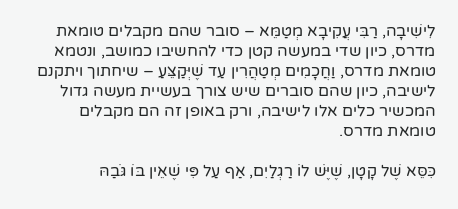לִישִׁיבָה, רַבִּי עֲקִיבָא מְטַמֵּא – סובר שהם מקבלים טומאת מדרס, כיון שדי במעשה קטן כדי להחשיבו כמושב, ונטמא טומאת מדרס, וַחֲכָמִים מְטַהֲרִין עַד שֶׁיְּקַצֵּעַ – שיחתוך ויתקנם לישיבה, כיון שהם סוברים שיש צורך בעשיית מעשה גדול המכשיר כלים אלו לישיבה, ורק באופן זה הם מקבלים טומאת מדרס.

כִּסֵּא שֶׁל קָטָן, שֶׁיֶּשׁ לוֹ רַגְלַיִם, אַף עַל פִּי שֶׁאֵין בּוֹ גֹּבַהּ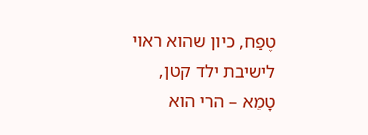טֶפַח, כיון שהוא ראוי לישיבת ילד קטן, טָמֵא – הרי הוא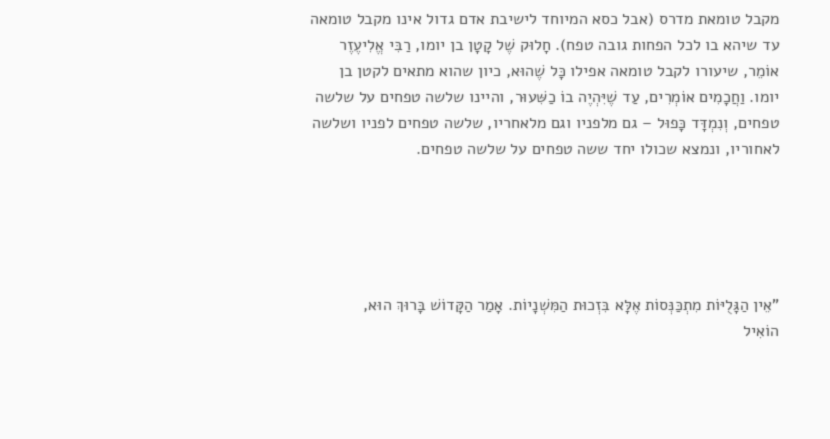מקבל טומאת מדרס (אבל כסא המיוחד לישיבת אדם גדול אינו מקבל טומאה עד שיהא בו לכל הפחות גובה טפח). חָלוּק שֶׁל קָטָן בן יומו, רַבִּי אֱלִיעֶזֶר אוֹמֵר, שיעורו לקבל טומאה אפילו כָּל שֶׁהוּא, כיון שהוא מתאים לקטן בן יומו. וַחֲכָמִים אוֹמְרִים, עַד שֶׁיִּהְיֶה בוֹ כַשִּׁעוּר, והיינו שלשה טפחים על שלשה טפחים, וְנִמְדָּד כָּפוּל – גם מלפניו וגם מלאחריו, שלשה טפחים לפניו ושלשה לאחוריו, ונמצא שכולו יחד ששה טפחים על שלשה טפחים.





"אֵין הַגָּלֻיּוֹת מִתְכַּנְּסוֹת אֶלָּא בִּזְכוּת הַמִּשְׁנָיוֹת. אָמַר הַקָּדוֹשׁ בָּרוּךְ הוּא,
הוֹאִיל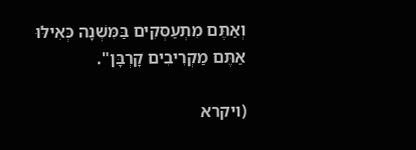וְאַתֶּם מִתְעַסְּקִים בַּמִּשְׁנָה כְּאִילּוּ אַתֶּם מַקְרִיבִים קָרְבָּן".

(ויקרא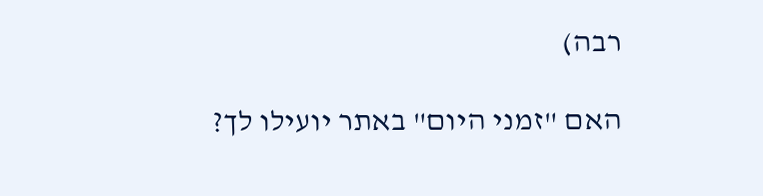רבה)

האם "זמני היום" באתר יועילו לך?